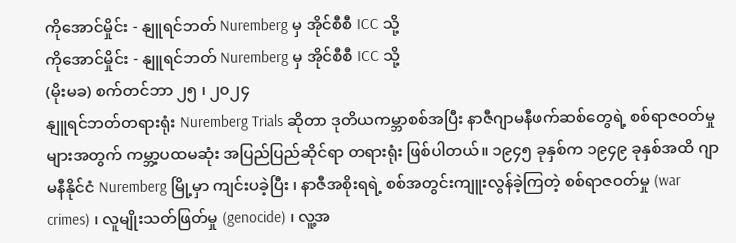ကိုအောင်မှိုင်း - နျူရင်ဘတ် Nuremberg မှ အိုင်စီစီ ICC သို့
ကိုအောင်မှိုင်း - နျူရင်ဘတ် Nuremberg မှ အိုင်စီစီ ICC သို့
(မိုးမခ) စက်တင်ဘာ ၂၅ ၊ ၂၀၂၄
နျူရင်ဘတ်တရားရုံး Nuremberg Trials ဆိုတာ ဒုတိယကမ္ဘာစစ်အပြီး နာဇီဂျာမနီဖက်ဆစ်တွေရဲ့ စစ်ရာဇဝတ်မှုများအတွက် ကမ္ဘာ့ပထမဆုံး အပြည်ပြည်ဆိုင်ရာ တရားရုံး ဖြစ်ပါတယ်။ ၁၉၄၅ ခုနှစ်က ၁၉၄၉ ခုနှစ်အထိ ဂျာမနီနိုင်ငံ Nuremberg မြို့မှာ ကျင်းပခဲ့ပြီး ၊ နာဇီအစိုးရရဲ့ စစ်အတွင်းကျူးလွန်ခဲ့ကြတဲ့ စစ်ရာဇဝတ်မှု (war crimes) ၊ လူမျိုးသတ်ဖြတ်မှု (genocide) ၊ လူ့အ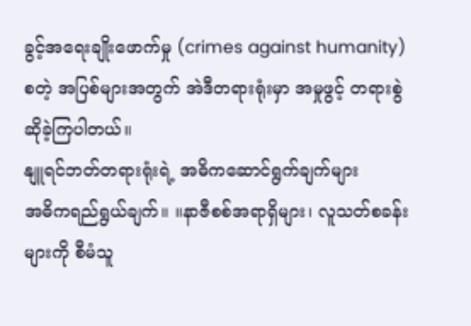ခွင့်အရေးချိုးဖောက်မှု (crimes against humanity) စတဲ့ အပြစ်များအတွက် အဲဒီတရားရုံးမှာ အမှုဖွင့် တရားစွဲဆိုခဲ့ကြပါတယ်။
နျူရင်ဘတ်တရားရုံးရဲ့ အဓိကဆောင်ရွက်ချက်များ
အဓိကရည်ရွယ်ချက်။ ။နာဇီစစ်အရာရှိများ၊ လူသတ်စခန်းများကို စီမံသူ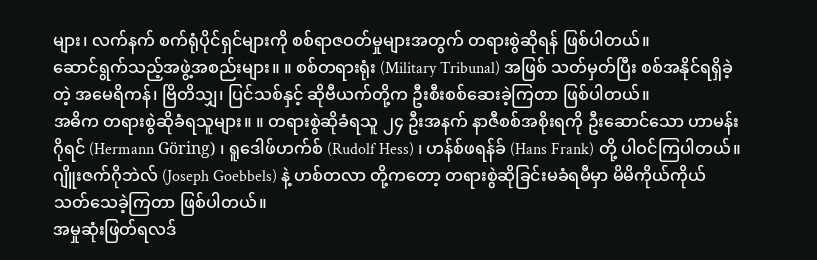များ၊ လက်နက် စက်ရုံပိုင်ရှင်များကို စစ်ရာဇဝတ်မှုများအတွက် တရားစွဲဆိုရန် ဖြစ်ပါတယ်။
ဆောင်ရွက်သည့်အဖွဲ့အစည်းများ။ ။ စစ်တရားရုံး (Military Tribunal) အဖြစ် သတ်မှတ်ပြီး စစ်အနိုင်ရရှိခဲ့တဲ့ အမေရိကန်၊ ဗြိတိသျှ၊ ပြင်သစ်နှင့် ဆိုဗီယက်တို့က ဦးစီးစစ်ဆေးခဲ့ကြတာ ဖြစ်ပါတယ်။
အဓိက တရားစွဲဆိုခံရသူများ။ ။ တရားစွဲဆိုခံရသူ ၂၄ ဦးအနက် နာဇီစစ်အစိုးရကို ဦးဆောင်သော ဟာမန်းဂိုရင် (Hermann Göring) ၊ ရူဒေါဖ်ဟက်စ် (Rudolf Hess) ၊ ဟန်စ်ဖရန်ခ် (Hans Frank) တို့ ပါဝင်ကြပါတယ်။ ဂျိူးဇက်ဂိုဘဲလ် (Joseph Goebbels) နဲ့ ဟစ်တလာ တို့ကတော့ တရားစွဲဆိုခြင်းမခံရမီမှာ မိမိကိုယ်ကိုယ် သတ်သေခဲ့ကြတာ ဖြစ်ပါတယ်။
အမှုဆုံးဖြတ်ရလဒ်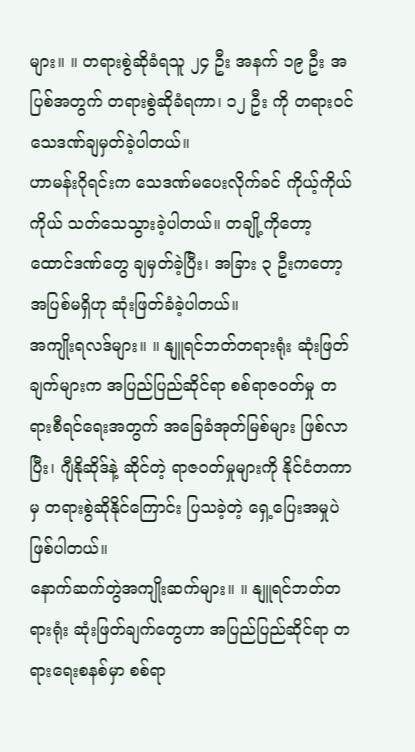များ။ ။ တရားစွဲဆိုခံရသူ ၂၄ ဦး အနက် ၁၉ ဦး အပြစ်အတွက် တရားစွဲဆိုခံရကာ၊ ၁၂ ဦး ကို တရားဝင် သေဒဏ်ချမှတ်ခဲ့ပါတယ်။
ဟာမန်းဂိုရင်းက သေဒဏ်မပေးလိုက်ခင် ကိုယ့်ကိုယ်ကိုယ် သတ်သေသွားခဲ့ပါတယ်။ တချို့ကိုတော့ ထောင်ဒဏ်တွေ ချမှတ်ခဲ့ပြီး၊ အခြား ၃ ဦးကတော့ အပြစ်မရှိဟု ဆုံးဖြတ်ခံခဲ့ပါတယ်။
အကျိုးရလဒ်များ။ ။ နျူရင်ဘတ်တရားရုံး ဆုံးဖြတ်ချက်များက အပြည်ပြည်ဆိုင်ရာ စစ်ရာဇဝတ်မှု တရားစီရင်ရေးအတွက် အခြေခံအုတ်မြစ်များ ဖြစ်လာပြီး၊ ဂျီနိုဆိုဒ်နဲ့ ဆိုင်တဲ့ ရာဇဝတ်မှုများကို နိုင်ငံတကာမှ တရားစွဲဆိုနိုင်ကြောင်း ပြသခဲ့တဲ့ ရှေ့ပြေးအမှုပဲ ဖြစ်ပါတယ်။
နောက်ဆက်တွဲအကျိုးဆက်များ။ ။ နျူရင်ဘတ်တရားရုံး ဆုံးဖြတ်ချက်တွေဟာ အပြည်ပြည်ဆိုင်ရာ တရားရေးစနစ်မှာ စစ်ရာ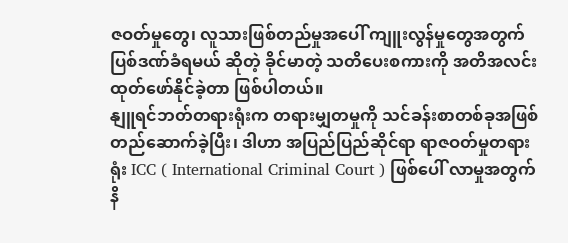ဇဝတ်မှုတွေ၊ လူသားဖြစ်တည်မှုအပေါ် ကျူးလွန်မှုတွေအတွက် ပြစ်ဒဏ်ခံရမယ် ဆိုတဲ့ ခိုင်မာတဲ့ သတိပေးစကားကို အတိအလင်း ထုတ်ဖော်နိုင်ခဲ့တာ ဖြစ်ပါတယ်။
နျူရင်ဘတ်တရားရုံးက တရားမျှတမှုကို သင်ခန်းစာတစ်ခုအဖြစ် တည်ဆောက်ခဲ့ပြီး၊ ဒါဟာ အပြည်ပြည်ဆိုင်ရာ ရာဇဝတ်မှုတရားရုံး ICC ( International Criminal Court ) ဖြစ်ပေါ် လာမှုအတွက် နိ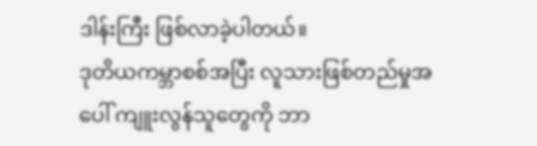ဒါန်းကြီး ဖြစ်လာခဲ့ပါတယ်။
ဒုတိယကမ္ဘာစစ်အပြီး လူသားဖြစ်တည်မှုအပေါ် ကျူးလွန်သူတွေကို ဘာ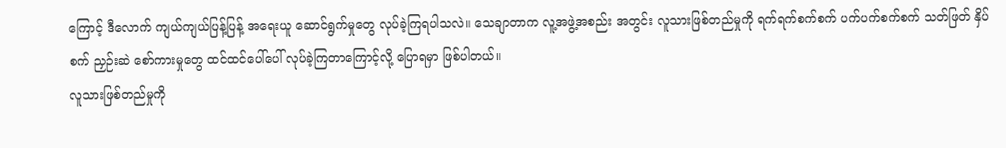ကြောင့် ဒီလောက် ကျယ်ကျယ်ပြန့်ပြန့် အရေးယူ ဆောင်ရွက်မှုတွေ လုပ်ခဲ့ကြရပါသလဲ။ သေချာတာက လူ့အဖွဲ့အစည်း အတွင်း လူသားဖြစ်တည်မှုကို ရက်ရက်စက်စက် ပက်ပက်စက်စက် သတ်ဖြတ် နှိပ်စက် ညှဉ်းဆဲ စော်ကားမှုတွေ ထင်ထင်ပေါ်ပေါ် လုပ်ခဲ့ကြတာကြောင့်လို့ ပြောရမှာ ဖြစ်ပါတယ်။
လူသားဖြစ်တည်မှုကို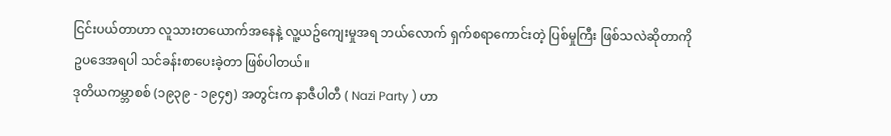ငြင်းပယ်တာဟာ လူသားတယောက်အနေနဲ့ လူ့ယဥ်ကျေးမှုအရ ဘယ်လောက် ရှက်စရာကောင်းတဲ့ ပြစ်မှုကြီး ဖြစ်သလဲဆိုတာကို ဥပဒေအရပါ သင်ခန်းစာပေးခဲ့တာ ဖြစ်ပါတယ်။
ဒုတိယကမ္ဘာစစ် (၁၉၃၉ - ၁၉၄၅) အတွင်းက နာဇီပါတီ ( Nazi Party ) ဟာ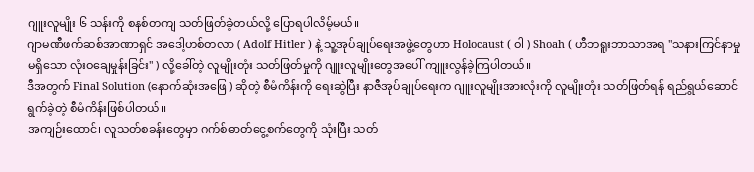ဂျူးလူမျိုး ၆ သန်းကို စနစ်တကျ သတ်ဖြတ်ခဲ့တယ်လို့ ပြောရပါလိမ့်မယ်။
ဂျာမဏီဖက်ဆစ်အာဏာရှင် အဒေါ့ဟစ်တလာ ( Adolf Hitler ) နဲ့ သူ့အုပ်ချုပ်ရေးအဖွဲ့တွေဟာ Holocaust ( ဝါ ) Shoah ( ဟီဘရူးဘာသာအရ "သနားကြင်နာမှုမရှိသော လုံးဝချေမှုန်းခြင်း" ) လို့ခေါ်တဲ့ လူမျိုးတုံး သတ်ဖြတ်မှုကို ဂျူးလူမျိုးတွေအပေါ် ကျူးလွန်ခဲ့ကြပါတယ်။
ဒီအတွက် Final Solution (နောက်ဆုံးအဖြေ ) ဆိုတဲ့ စီမံကိန်းကို ရေးဆွဲပြီး နာဇီအုပ်ချုပ်ရေးက ဂျူးလူမျိုးအားလုံးကို လူမျိုးတုံး သတ်ဖြတ်ရန် ရည်ရွယ်ဆောင်ရွက်ခဲ့တဲ့ စီမံကိန်းဖြစ်ပါတယ်။
အကျဉ်းထောင်၊ လူသတ်စခန်းတွေမှာ ဂက်စ်ဓာတ်ငွေ့စက်တွေကို သုံးပြီး သတ်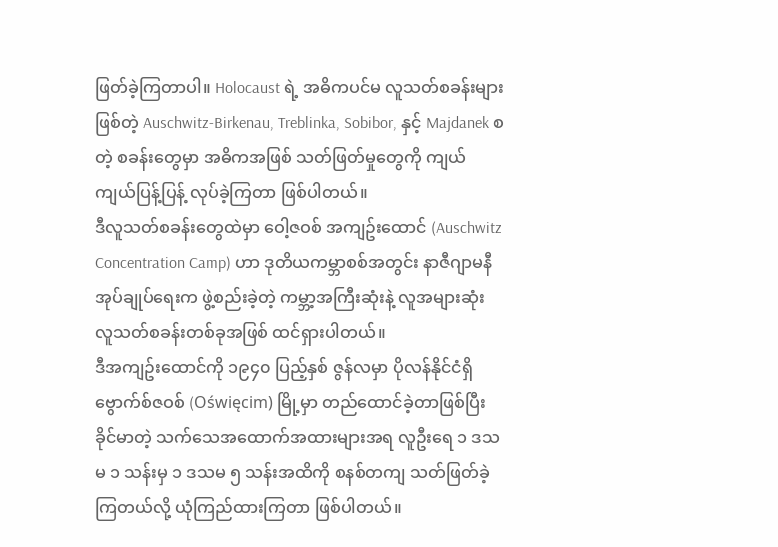ဖြတ်ခဲ့ကြတာပါ။ Holocaust ရဲ့ အဓိကပင်မ လူသတ်စခန်းများဖြစ်တဲ့ Auschwitz-Birkenau, Treblinka, Sobibor, နှင့် Majdanek စတဲ့ စခန်းတွေမှာ အဓိကအဖြစ် သတ်ဖြတ်မှုတွေကို ကျယ်ကျယ်ပြန့်ပြန့် လုပ်ခဲ့ကြတာ ဖြစ်ပါတယ်။
ဒီလူသတ်စခန်းတွေထဲမှာ ဝေါ့ဇဝစ် အကျဥ်းထောင် (Auschwitz Concentration Camp) ဟာ ဒုတိယကမ္ဘာစစ်အတွင်း နာဇီဂျာမနီအုပ်ချုပ်ရေးက ဖွဲ့စည်းခဲ့တဲ့ ကမ္ဘာ့အကြီးဆုံးနဲ့ လူအများဆုံး လူသတ်စခန်းတစ်ခုအဖြစ် ထင်ရှားပါတယ်။
ဒီအကျဥ်းထောင်ကို ၁၉၄၀ ပြည့်နှစ် ဇွန်လမှာ ပိုလန်နိုင်ငံရှိ ဗွောက်စ်ဇဝစ် (Oświęcim) မြို့မှာ တည်ထောင်ခဲ့တာဖြစ်ပြီး ခိုင်မာတဲ့ သက်သေအထောက်အထားများအရ လူဦးရေ ၁ ဒသမ ၁ သန်းမှ ၁ ဒသမ ၅ သန်းအထိကို စနစ်တကျ သတ်ဖြတ်ခဲ့ကြတယ်လို့ ယုံကြည်ထားကြတာ ဖြစ်ပါတယ်။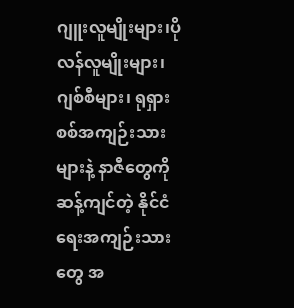ဂျူးလူမျိုးများ၊ပိုလန်လူမျိုးများ၊ ဂျစ်စီများ၊ ရုရှားစစ်အကျဉ်းသားများနဲ့ နာဇီတွေကို ဆန့်ကျင်တဲ့ နိုင်ငံရေးအကျဉ်းသားတွေ အ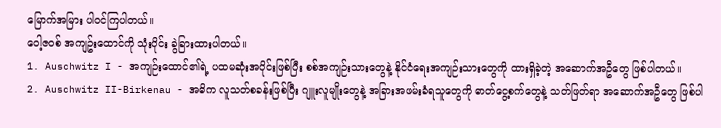မြောက်အမြား ပါဝင်ကြပါတယ်။
ဝေါ့ဇဝစ် အကျဥ်းထောင်ကို သုံးပိုင်း ခွဲခြားထားပါတယ်။
1. Auschwitz I - အကျဉ်းထောင်၏ရဲ့ ပထမဆုံးအပိုင်းဖြစ်ပြီး စစ်အကျဉ်းသားတွေနဲ့ နိုင်ငံရေးအကျဉ်းသားတွေကို ထားရှိခဲ့တဲ့ အဆောက်အဦတွေ ဖြစ်ပါတယ်။
2. Auschwitz II-Birkenau - အဓိက လူသတ်စခန်းဖြစ်ပြီး ဂျူးလူမျိုးတွေနဲ့ အခြားအဖမ်းခံရသူတွေကို ဓာတ်ငွေ့စက်တွေနဲ့ သတ်ဖြတ်ရာ အဆောက်အဦတွေ ဖြစ်ပါ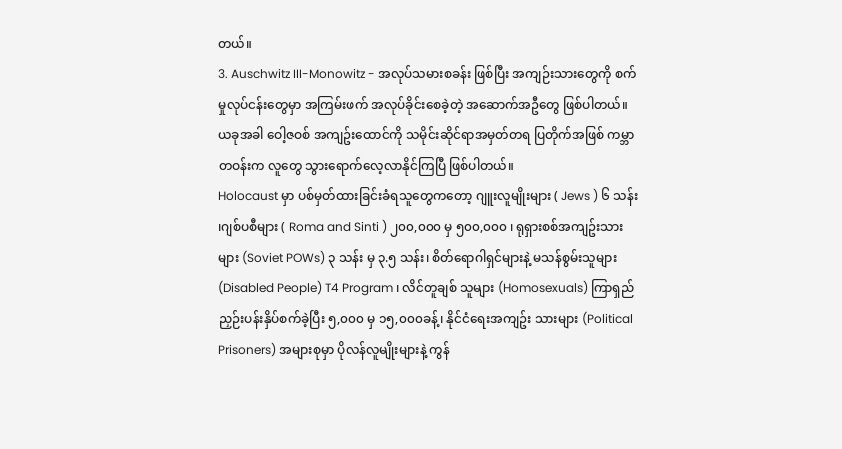တယ်။
3. Auschwitz III-Monowitz - အလုပ်သမားစခန်း ဖြစ်ပြီး အကျဉ်းသားတွေကို စက်မှုလုပ်ငန်းတွေမှာ အကြမ်းဖက် အလုပ်ခိုင်းစေခဲ့တဲ့ အဆောက်အဦတွေ ဖြစ်ပါတယ်။
ယခုအခါ ဝေါ့ဇဝစ် အကျဥ်းထောင်ကို သမိုင်းဆိုင်ရာအမှတ်တရ ပြတိုက်အဖြစ် ကမ္ဘာတဝန်းက လူတွေ သွားရောက်လေ့လာနိုင်ကြပြီ ဖြစ်ပါတယ်။
Holocaust မှာ ပစ်မှတ်ထားခြင်းခံရသူတွေကတော့ ဂျူးလူမျိုးများ ( Jews ) ၆ သန်း ၊ဂျစ်ပစီများ ( Roma and Sinti ) ၂၀၀,၀၀၀ မှ ၅၀၀,၀၀၀ ၊ ရုရှားစစ်အကျဥ်းသားများ (Soviet POWs) ၃ သန်း မှ ၃.၅ သန်း၊ စိတ်ရောဂါရှင်များနဲ့ မသန်စွမ်းသူများ (Disabled People) T4 Program ၊ လိင်တူချစ် သူများ (Homosexuals) ကြာရှည်ညှဉ်းပန်းနှိပ်စက်ခဲ့ပြီး ၅,၀၀၀ မှ ၁၅,၀၀၀ခန့်၊ နိုင်ငံရေးအကျဥ်း သားများ (Political Prisoners) အများစုမှာ ပိုလန်လူမျိုးများနဲ့ ကွန်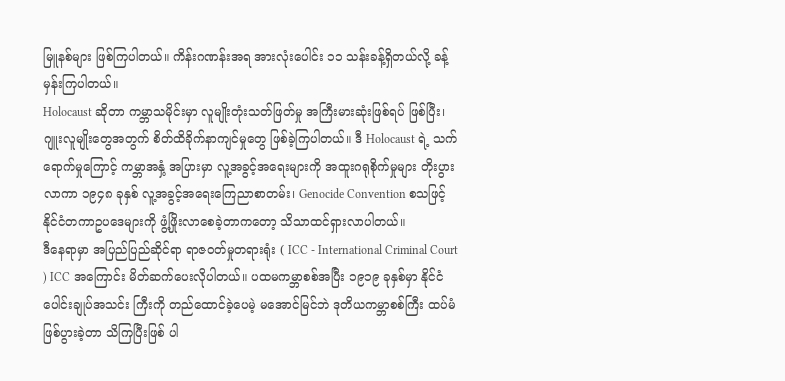မြူနစ်များ ဖြစ်ကြပါတယ်။ ကိန်းဂဏန်းအရ အားလုံးပေါင်း ၁၁ သန်းခန့်ရှိတယ်လို့ ခန့်မှန်းကြပါတယ်။
Holocaust ဆိုတာ ကမ္ဘာသမိုင်းမှာ လူမျိုးတုံးသတ်ဖြတ်မှု အကြီးမားဆုံးဖြစ်ရပ် ဖြစ်ပြီး၊ ဂျူးလူမျိုးတွေအတွက် စိတ်ထိခိုက်နာကျင်မှုတွေ ဖြစ်ခဲ့ကြပါတယ်။ ဒီ Holocaust ရဲ့ သက်ရောက်မှုကြောင့် ကမ္ဘာအနှံ့ အပြားမှာ လူ့အခွင့်အရေးများကို အထူးဂရုစိုက်မှုများ တိုးပွားလာကာ ၁၉၄၈ ခုနှစ် လူ့အခွင့်အရေးကြေညာစာတမ်း၊ Genocide Convention စသဖြင့် နိုင်ငံတကာဥပဒေများကို ဖွံ့ဖြိုးလာစေခဲ့တာကတော့ သိသာထင်ရှားလာပါတယ်။
ဒီနေရာမှာ အပြည်ပြည်ဆိုင်ရာ ရာဇဝတ်မှုတရားရုံး ( ICC - International Criminal Court ) ICC အကြောင်း မိတ်ဆက်ပေးလိုပါတယ်။ ပထမကမ္ဘာစစ်အပြီး ၁၉၁၉ ခုနှစ်မှာ နိုင်ငံပေါင်းချုပ်အသင်း ကြီးကို တည်ထောင်ခဲ့ပေမဲ့ မအောင်မြင်ဘဲ ဒုတိယကမ္ဘာစစ်ကြီး ထပ်မံဖြစ်ပွားခဲ့တာ သိကြပြီးဖြစ် ပါ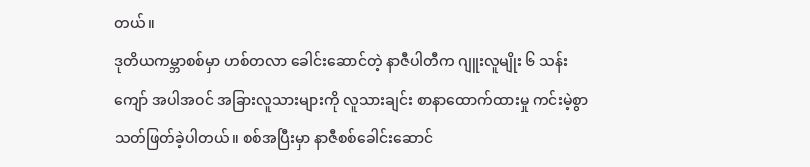တယ်။
ဒုတိယကမ္ဘာစစ်မှာ ဟစ်တလာ ခေါင်းဆောင်တဲ့ နာဇီပါတီက ဂျူးလူမျိုး ၆ သန်းကျော် အပါအဝင် အခြားလူသားများကို လူသားချင်း စာနာထောက်ထားမှု ကင်းမဲ့စွာ သတ်ဖြတ်ခဲ့ပါတယ်။ စစ်အပြီးမှာ နာဇီစစ်ခေါင်းဆောင်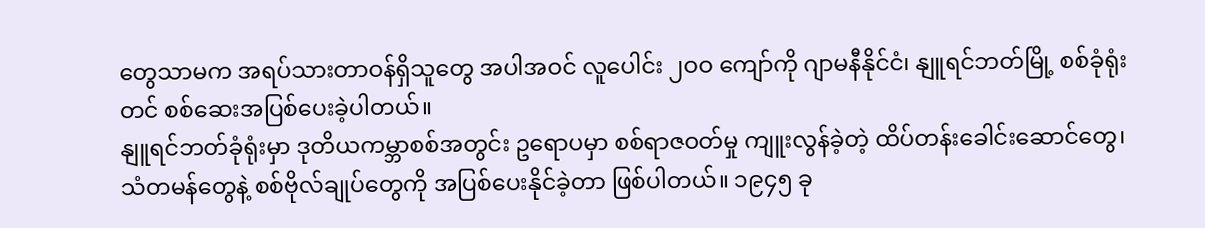တွေသာမက အရပ်သားတာဝန်ရှိသူတွေ အပါအဝင် လူပေါင်း ၂ဝဝ ကျော်ကို ဂျာမနီနိုင်ငံ၊ နျူရင်ဘတ်မြို့ စစ်ခုံရုံးတင် စစ်ဆေးအပြစ်ပေးခဲ့ပါတယ်။
နျူရင်ဘတ်ခုံရုံးမှာ ဒုတိယကမ္ဘာစစ်အတွင်း ဥရောပမှာ စစ်ရာဇဝတ်မှု ကျူးလွန်ခဲ့တဲ့ ထိပ်တန်းခေါင်းဆောင်တွေ၊ သံတမန်တွေနဲ့ စစ်ဗိုလ်ချုပ်တွေကို အပြစ်ပေးနိုင်ခဲ့တာ ဖြစ်ပါတယ်။ ၁၉၄၅ ခု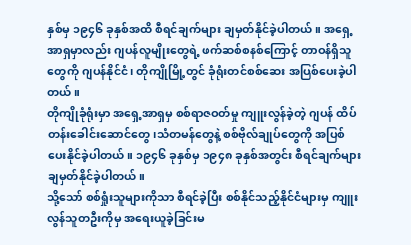နှစ်မှ ၁၉၄၆ ခုနှစ်အထိ စီရင်ချက်များ ချမှတ်နိုင်ခဲ့ပါတယ်။ အရှေ့အာရှမှာလည်း ဂျပန်လူမျိုးတွေရဲ့ ဖက်ဆစ်စနစ်ကြောင့် တာဝန်ရှိသူတွေကို ဂျပန်နိုင်ငံ၊ တိုကျိုမြို့တွင် ခုံရုံးတင်စစ်ဆေး အပြစ်ပေးခဲ့ပါတယ်။
တိုကျိုခုံရုံးမှာ အရှေ့အာရှမှ စစ်ရာဇဝတ်မှု ကျူးလွန်ခဲ့တဲ့ ဂျပန် ထိပ်တန်းခေါင်းဆောင်တွေ၊သံတမန်တွေနဲ့ စစ်ဗိုလ်ချုပ်တွေကို အပြစ်ပေးနိုင်ခဲ့ပါတယ်။ ၁၉၄၆ ခုနှစ်မှ ၁၉၄၈ ခုနှစ်အတွင်း စီရင်ချက်များ ချမှတ်နိုင်ခဲ့ပါတယ်။
သို့သော် စစ်ရှုံးသူများကိုသာ စီရင်ခဲ့ပြီး စစ်နိုင်သည့်နိုင်ငံများမှ ကျူးလွန်သူတဦးကိုမှ အရေးယူခဲ့ခြင်းမ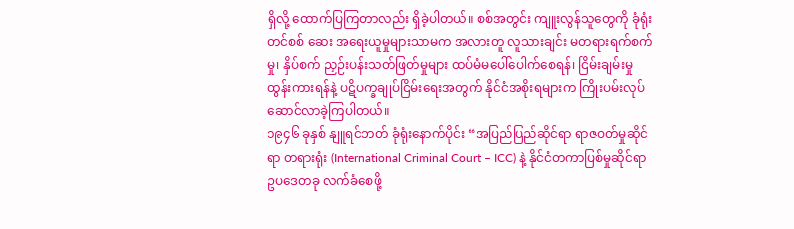ရှိလို့ ထောက်ပြကြတာလည်း ရှိခဲ့ပါတယ်။ စစ်အတွင်း ကျူးလွန်သူတွေကို ခုံရုံးတင်စစ် ဆေး အရေးယူမှုများသာမက အလားတူ လူသားချင်း မတရားရက်စက်မှု၊ နှိပ်စက် ညှဉ်းပန်းသတ်ဖြတ်မှုများ ထပ်မံမပေါ်ပေါက်စေရန်၊ ငြိမ်းချမ်းမှု ထွန်းကားရန်နဲ့ ပဋိပက္ခချုပ်ငြိမ်းရေးအတွက် နိုင်ငံအစိုးရများက ကြိုးပမ်းလုပ်ဆောင်လာခဲ့ကြပါတယ်။
၁၉၄၆ ခုနှစ် နျူရင်ဘတ် ခုံရုံးနောက်ပိုင်း “အပြည်ပြည်ဆိုင်ရာ ရာဇဝတ်မှုဆိုင်ရာ တရားရုံး (International Criminal Court – ICC) နဲ့ နိုင်ငံတကာပြစ်မှုဆိုင်ရာ ဥပဒေတခု လက်ခံစေဖို့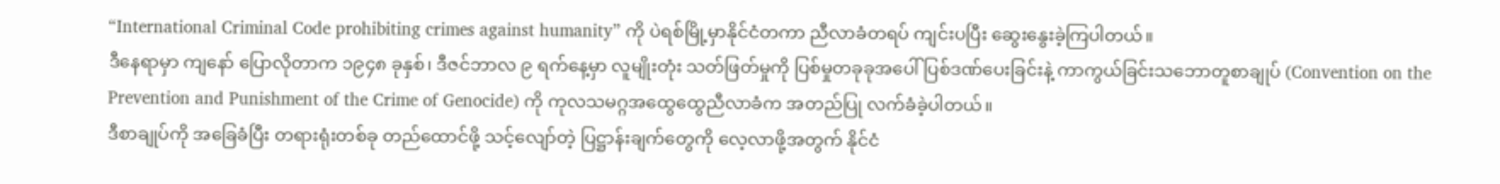“International Criminal Code prohibiting crimes against humanity” ကို ပဲရစ်မြို့မှာနိုင်ငံတကာ ညီလာခံတရပ် ကျင်းပပြီး ဆွေးနွေးခဲ့ကြပါတယ်။
ဒီနေရာမှာ ကျနော် ပြောလိုတာက ၁၉၄၈ ခုနှစ်၊ ဒီဇင်ဘာလ ၉ ရက်နေ့မှာ လူမျိုးတုံး သတ်ဖြတ်မှုကို ပြစ်မှုတခုခုအပေါ် ပြစ်ဒဏ်ပေးခြင်းနဲ့ ကာကွယ်ခြင်းသဘောတူစာချုပ် (Convention on the Prevention and Punishment of the Crime of Genocide) ကို ကုလသမဂ္ဂအထွေထွေညီလာခံက အတည်ပြု လက်ခံခဲ့ပါတယ်။
ဒီစာချုပ်ကို အခြေခံပြီး တရားရုံးတစ်ခု တည်ထောင်ဖို့ သင့်လျော်တဲ့ ပြဋ္ဌာန်းချက်တွေကို လေ့လာဖို့အတွက် နိုင်ငံ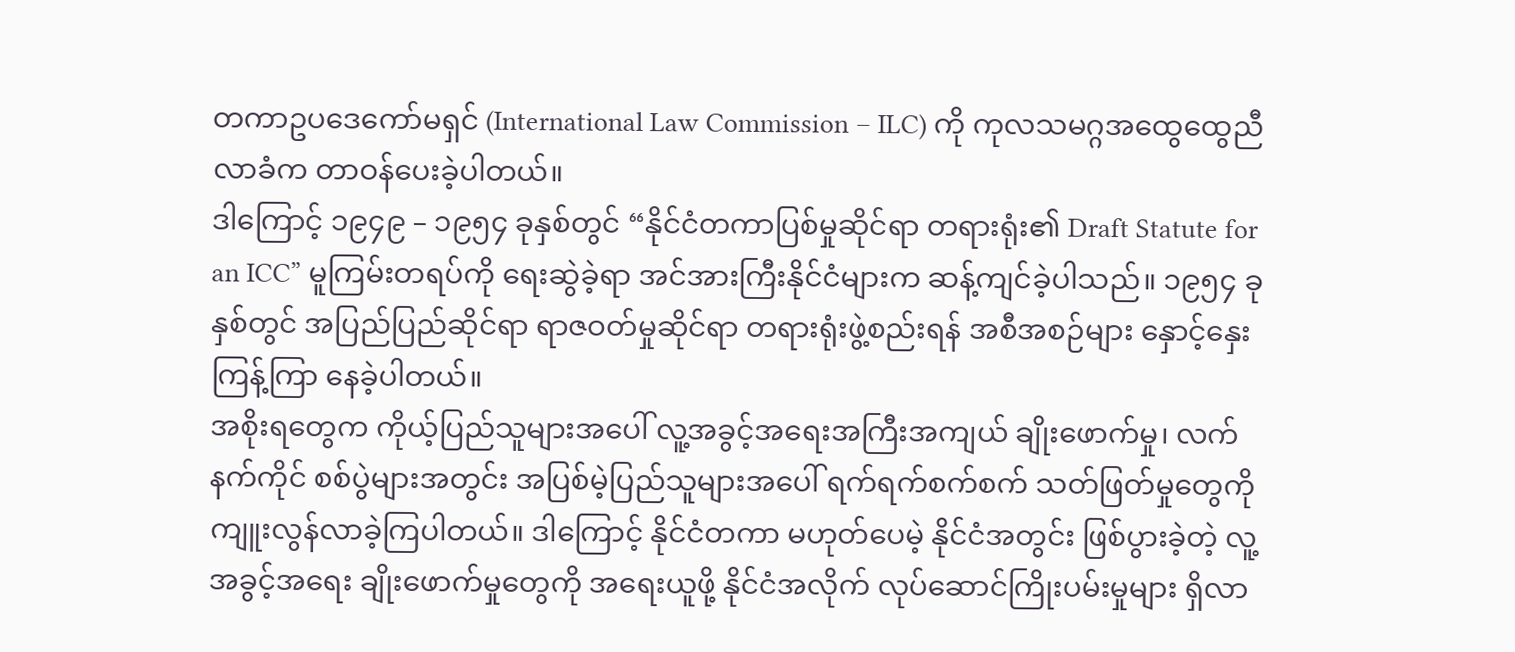တကာဥပဒေကော်မရှင် (International Law Commission – ILC) ကို ကုလသမဂ္ဂအထွေထွေညီလာခံက တာဝန်ပေးခဲ့ပါတယ်။
ဒါကြောင့် ၁၉၄၉ – ၁၉၅၄ ခုနှစ်တွင် “နိုင်ငံတကာပြစ်မှုဆိုင်ရာ တရားရုံး၏ Draft Statute for an ICC” မူကြမ်းတရပ်ကို ရေးဆွဲခဲ့ရာ အင်အားကြီးနိုင်ငံများက ဆန့်ကျင်ခဲ့ပါသည်။ ၁၉၅၄ ခုနှစ်တွင် အပြည်ပြည်ဆိုင်ရာ ရာဇဝတ်မှုဆိုင်ရာ တရားရုံးဖွဲ့စည်းရန် အစီအစဉ်များ နှောင့်နှေးကြန့်ကြာ နေခဲ့ပါတယ်။
အစိုးရတွေက ကိုယ့်ပြည်သူများအပေါ် လူ့အခွင့်အရေးအကြီးအကျယ် ချိုးဖောက်မှု၊ လက်နက်ကိုင် စစ်ပွဲများအတွင်း အပြစ်မဲ့ပြည်သူများအပေါ် ရက်ရက်စက်စက် သတ်ဖြတ်မှုတွေကို ကျူးလွန်လာခဲ့ကြပါတယ်။ ဒါကြောင့် နိုင်ငံတကာ မဟုတ်ပေမဲ့ နိုင်ငံအတွင်း ဖြစ်ပွားခဲ့တဲ့ လူ့အခွင့်အရေး ချိုးဖောက်မှုတွေကို အရေးယူဖို့ နိုင်ငံအလိုက် လုပ်ဆောင်ကြိုးပမ်းမှုများ ရှိလာ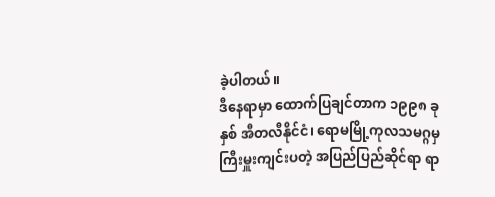ခဲ့ပါတယ်။
ဒီနေရာမှာ ထောက်ပြချင်တာက ၁၉၉၈ ခုနှစ် အီတလီနိုင်ငံ၊ ရောမမြို့ကုလသမဂ္ဂမှ ကြီးမှူးကျင်းပတဲ့ အပြည်ပြည်ဆိုင်ရာ ရာ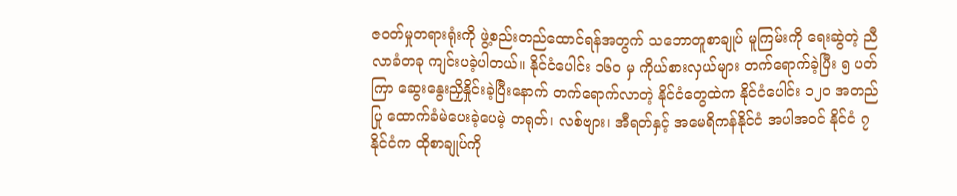ဇဝတ်မှုတရားရုံးကို ဖွဲ့စည်းတည်ထောင်ရန်အတွက် သဘောတူစာချုပ် မူကြမ်းကို ရေးဆွဲတဲ့ ညီလာခံတခု ကျင်းပခဲ့ပါတယ်။ နိုင်ငံပေါင်း ၁၆ဝ မှ ကိုယ်စားလှယ်များ တက်ရောက်ခဲ့ပြီး ၅ ပတ်ကြာ ဆွေးနွေးညှိနှိုင်းခဲ့ပြီးနောက် တက်ရောက်လာတဲ့ နိုင်ငံတွေထဲက နိုင်ငံပေါင်း ၁၂ဝ အတည်ပြု ထောက်ခံမဲပေးခဲ့ပေမဲ့ တရုတ်၊ လစ်ဗျား၊ အီရတ်နှင့် အမေရိကန်နိုင်ငံ အပါအဝင် နိုင်ငံ ၇ နိုင်ငံက ထိုစာချုပ်ကို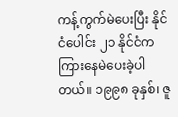ကန့်ကွက်မဲပေးပြီး နိုင်ငံပေါင်း ၂၁ နိုင်ငံက ကြားနေမဲပေးခဲ့ပါတယ်။ ၁၉၉၈ ခုနှစ်၊ ဇူ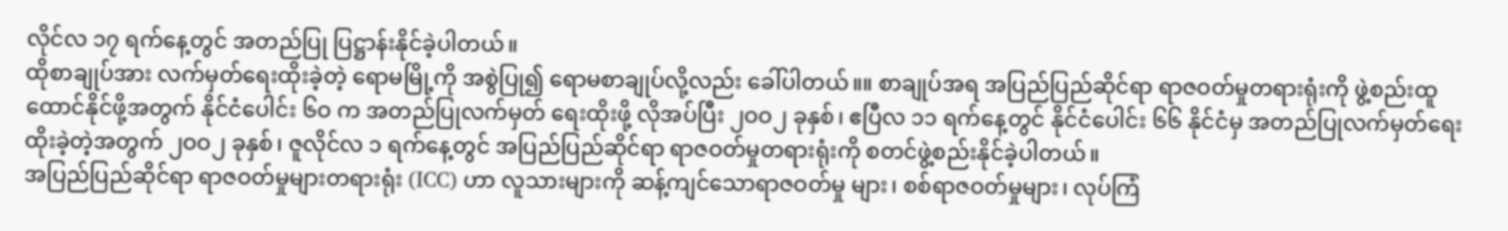လိုင်လ ၁၇ ရက်နေ့တွင် အတည်ပြု ပြဋ္ဌာန်းနိုင်ခဲ့ပါတယ်။
ထိုစာချုပ်အား လက်မှတ်ရေးထိုးခဲ့တဲ့ ရောမမြို့ကို အစွဲပြု၍ ရောမစာချုပ်လို့လည်း ခေါ်ပါတယ်။။ စာချုပ်အရ အပြည်ပြည်ဆိုင်ရာ ရာဇဝတ်မှုတရားရုံးကို ဖွဲ့စည်းထူထောင်နိုင်ဖို့အတွက် နိုင်ငံပေါင်း ၆ဝ က အတည်ပြုလက်မှတ် ရေးထိုးဖို့ လိုအပ်ပြီး ၂ဝဝ၂ ခုနှစ်၊ ဧပြီလ ၁၁ ရက်နေ့တွင် နိုင်ငံပေါင်း ၆၆ နိုင်ငံမှ အတည်ပြုလက်မှတ်ရေးထိုးခဲ့တဲ့အတွက် ၂ဝဝ၂ ခုနှစ်၊ ဇူလိုင်လ ၁ ရက်နေ့တွင် အပြည်ပြည်ဆိုင်ရာ ရာဇဝတ်မှုတရားရုံးကို စတင်ဖွဲ့စည်းနိုင်ခဲ့ပါတယ်။
အပြည်ပြည်ဆိုင်ရာ ရာဇဝတ်မှုများတရားရုံး (ICC) ဟာ လူသားများကို ဆန့်ကျင်သောရာဇဝတ်မှု များ၊ စစ်ရာဇဝတ်မှုများ၊ လုပ်ကြံ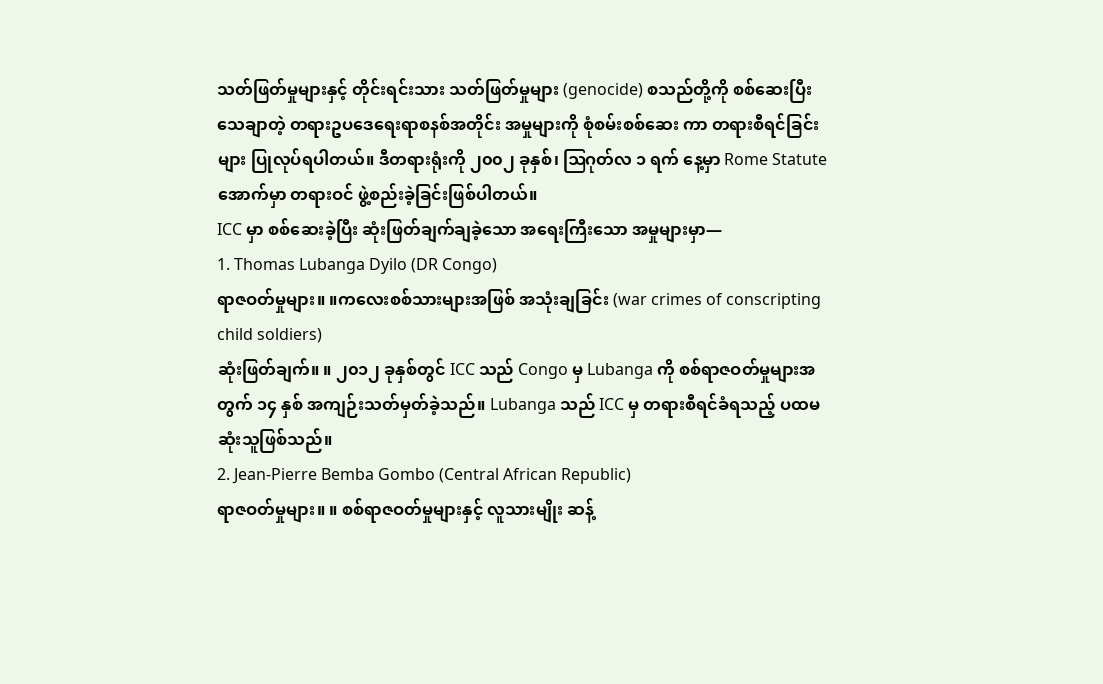သတ်ဖြတ်မှုများနှင့် တိုင်းရင်းသား သတ်ဖြတ်မှုများ (genocide) စသည်တို့ကို စစ်ဆေးပြီး သေချာတဲ့ တရားဥပဒေရေးရာစနစ်အတိုင်း အမှုများကို စုံစမ်းစစ်ဆေး ကာ တရားစီရင်ခြင်းများ ပြုလုပ်ရပါတယ်။ ဒီတရားရုံးကို ၂၀၀၂ ခုနှစ်၊ ဩဂုတ်လ ၁ ရက် နေ့မှာ Rome Statute အောက်မှာ တရားဝင် ဖွဲ့စည်းခဲ့ခြင်းဖြစ်ပါတယ်။
ICC မှာ စစ်ဆေးခဲ့ပြီး ဆုံးဖြတ်ချက်ချခဲ့သော အရေးကြီးသော အမှုများမှာ—
1. Thomas Lubanga Dyilo (DR Congo)
ရာဇဝတ်မှုများ။ ။ကလေးစစ်သားများအဖြစ် အသုံးချခြင်း (war crimes of conscripting child soldiers)
ဆုံးဖြတ်ချက်။ ။ ၂၀၁၂ ခုနှစ်တွင် ICC သည် Congo မှ Lubanga ကို စစ်ရာဇဝတ်မှုများအတွက် ၁၄ နှစ် အကျဉ်းသတ်မှတ်ခဲ့သည်။ Lubanga သည် ICC မှ တရားစီရင်ခံရသည့် ပထမဆုံးသူဖြစ်သည်။
2. Jean-Pierre Bemba Gombo (Central African Republic)
ရာဇဝတ်မှုများ။ ။ စစ်ရာဇဝတ်မှုများနှင့် လူသားမျိုး ဆန့်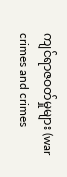ကျင်ရာဇဝတ်မှုများ (war crimes and crimes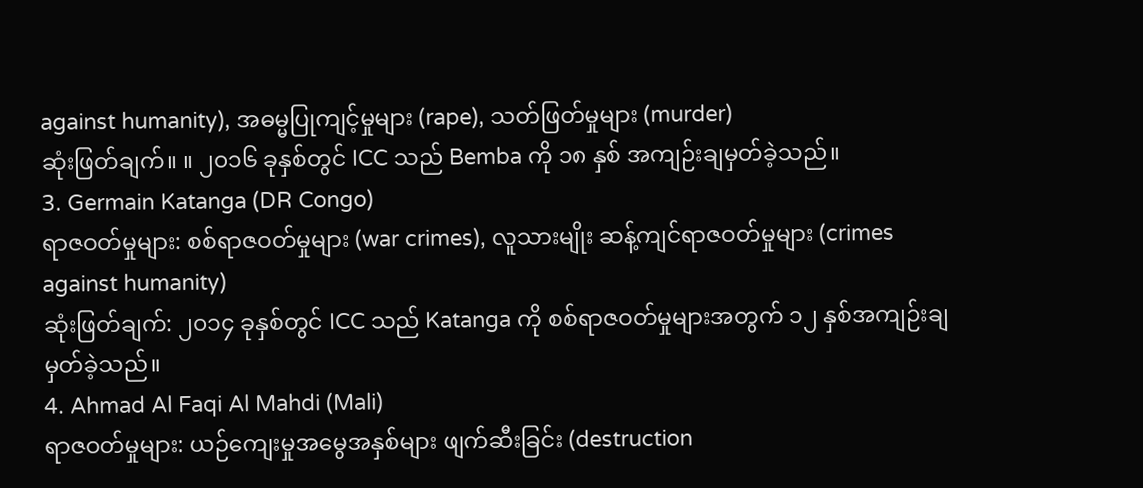against humanity), အဓမ္မပြုကျင့်မှုများ (rape), သတ်ဖြတ်မှုများ (murder)
ဆုံးဖြတ်ချက်။ ။ ၂၀၁၆ ခုနှစ်တွင် ICC သည် Bemba ကို ၁၈ နှစ် အကျဉ်းချမှတ်ခဲ့သည်။
3. Germain Katanga (DR Congo)
ရာဇဝတ်မှုများ: စစ်ရာဇဝတ်မှုများ (war crimes), လူသားမျိုး ဆန့်ကျင်ရာဇဝတ်မှုများ (crimes against humanity)
ဆုံးဖြတ်ချက်: ၂၀၁၄ ခုနှစ်တွင် ICC သည် Katanga ကို စစ်ရာဇဝတ်မှုများအတွက် ၁၂ နှစ်အကျဉ်းချမှတ်ခဲ့သည်။
4. Ahmad Al Faqi Al Mahdi (Mali)
ရာဇဝတ်မှုများ: ယဉ်ကျေးမှုအမွေအနှစ်များ ဖျက်ဆီးခြင်း (destruction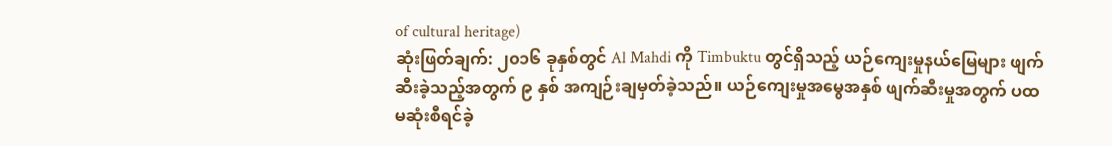of cultural heritage)
ဆုံးဖြတ်ချက်: ၂၀၁၆ ခုနှစ်တွင် Al Mahdi ကို Timbuktu တွင်ရှိသည့် ယဉ်ကျေးမှုနယ်မြေများ ဖျက်ဆီးခဲ့သည့်အတွက် ၉ နှစ် အကျဉ်းချမှတ်ခဲ့သည်။ ယဉ်ကျေးမှုအမွေအနှစ် ဖျက်ဆီးမှုအတွက် ပထမဆုံးစီရင်ခဲ့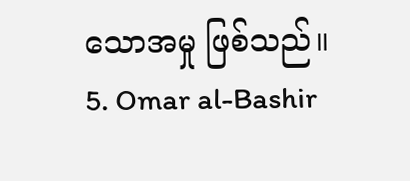သောအမှု ဖြစ်သည်။
5. Omar al-Bashir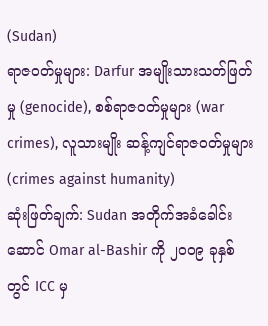(Sudan)
ရာဇဝတ်မှုများ: Darfur အမျိုးသားသတ်ဖြတ်မှု (genocide), စစ်ရာဇဝတ်မှုများ (war crimes), လူသားမျိုး ဆန့်ကျင်ရာဇဝတ်မှုများ (crimes against humanity)
ဆုံးဖြတ်ချက်: Sudan အတိုက်အခံခေါင်းဆောင် Omar al-Bashir ကို ၂၀၀၉ ခုနှစ်တွင် ICC မှ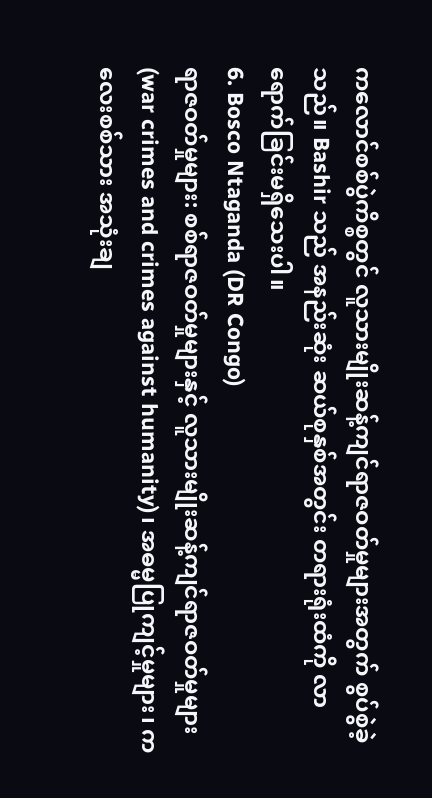ကလောင်စစ်ပွဲကိစ္စတွင် လူသားမျိုးဆန့်ကျင်ရာဇဝတ်မှုများအတွက် စွပ်စွဲခဲ့သည်။ Bashir သည် အနည်းဆုံး ဆယ်စုနှစ်အတွင်း တရားရုံးထံကို လာရောက်ခြင်းမရှိသေးပါ။
6. Bosco Ntaganda (DR Congo)
ရာဇဝတ်မှုများ: စစ်ရာဇဝတ်မှုများနှင့် လူသားမျိုးဆန့်ကျင်ရာဇဝတ်မှုများ (war crimes and crimes against humanity)၊ အဓမ္မပြုကျင့်မှုများ၊ ကလေးစစ်သား အသုံးချ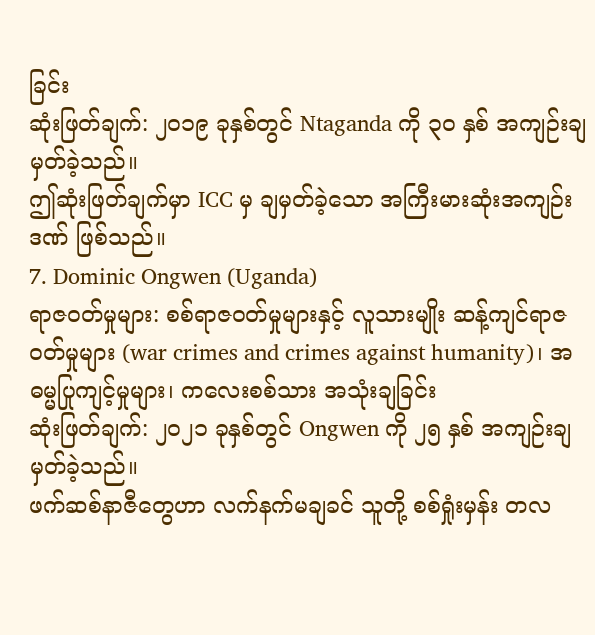ခြင်း
ဆုံးဖြတ်ချက်: ၂၀၁၉ ခုနှစ်တွင် Ntaganda ကို ၃၀ နှစ် အကျဉ်းချမှတ်ခဲ့သည်။
ဤဆုံးဖြတ်ချက်မှာ ICC မှ ချမှတ်ခဲ့သော အကြီးမားဆုံးအကျဉ်းဒဏ် ဖြစ်သည်။
7. Dominic Ongwen (Uganda)
ရာဇဝတ်မှုများ: စစ်ရာဇဝတ်မှုများနှင့် လူသားမျိုး ဆန့်ကျင်ရာဇဝတ်မှုများ (war crimes and crimes against humanity)၊ အဓမ္မပြုကျင့်မှုများ၊ ကလေးစစ်သား အသုံးချခြင်း
ဆုံးဖြတ်ချက်: ၂၀၂၁ ခုနှစ်တွင် Ongwen ကို ၂၅ နှစ် အကျဉ်းချမှတ်ခဲ့သည်။
ဖက်ဆစ်နာဇီတွေဟာ လက်နက်မချခင် သူတို့ စစ်ရှုံးမှန်း တလ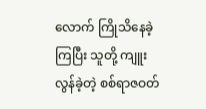လောက် ကြိုသိနေခဲ့ကြပြီး သူတို့ ကျူးလွန်ခဲ့တဲ့ စစ်ရာဇဝတ်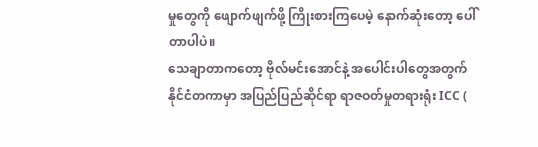မှုတွေကို ဖျောက်ဖျက်ဖို့ ကြိုးစားကြပေမဲ့ နောက်ဆုံးတော့ ပေါ်တာပါပဲ။
သေချာတာကတော့ ဗိုလ်မင်းအောင်နဲ့ အပေါင်းပါတွေအတွက် နိုင်ငံတကာမှာ အပြည်ပြည်ဆိုင်ရာ ရာဇဝတ်မှုတရားရုံး ICC (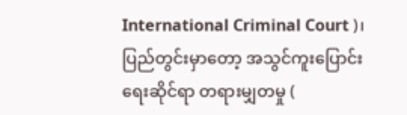International Criminal Court )၊ ပြည်တွင်းမှာတော့ အသွင်ကူးပြောင်းရေးဆိုင်ရာ တရားမျှတမှု (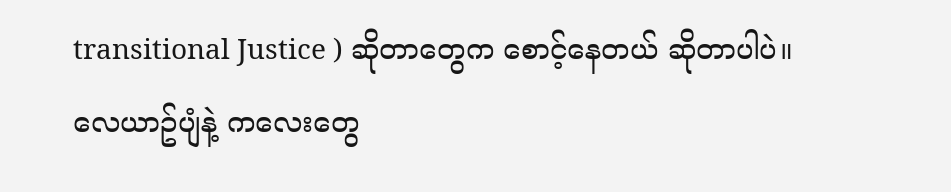transitional Justice ) ဆိုတာတွေက စောင့်နေတယ် ဆိုတာပါပဲ။
လေယာဥ်ပျံနဲ့ ကလေးတွေ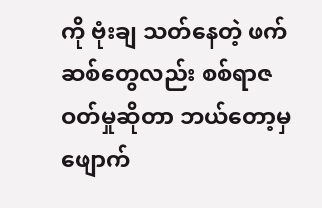ကို ဗုံးချ သတ်နေတဲ့ ဖက်ဆစ်တွေလည်း စစ်ရာဇဝတ်မှုဆိုတာ ဘယ်တော့မှ ဖျောက်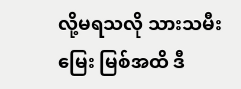လို့မရသလို သားသမီး မြေး မြစ်အထိ ဒီ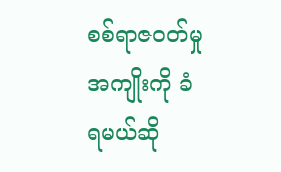စစ်ရာဇဝတ်မှုအကျိုးကို ခံရမယ်ဆို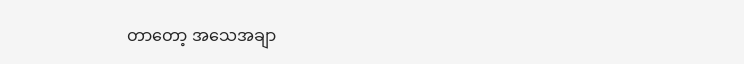တာတော့ အသေအချာ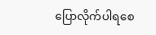ပြောလိုက်ပါရစေ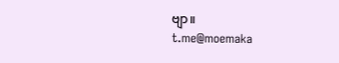ဗျာ။
t.me@moemaka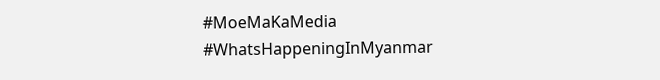#MoeMaKaMedia
#WhatsHappeningInMyanmar